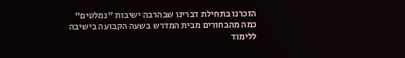הזכרנו בתחילת דברינו שבהרבה ישיבות "נמלטים" כמה מהבחורים מבית המדרש בשעה הקבועה בישיבה ללימוד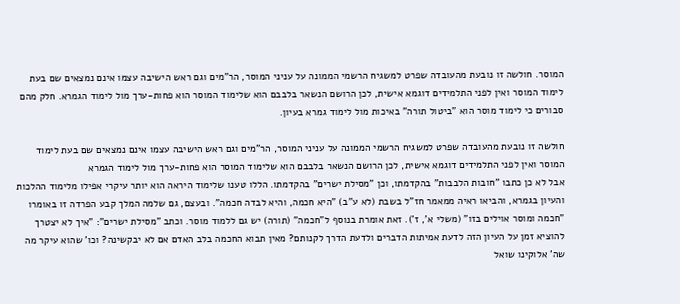המוסר. חולשה זו נובעת מהעובדה שפרט למשגיח הרשמי הממונה על עניני המוסר, הר"מים וגם ראש הישיבה עצמו אינם נמצאים שם בעת לימוד המוסר ואין לפני התלמידים דוגמא אישית, לכן הרושם הנשאר בלבבם הוא שלימוד המוסר הוא פחות-ערך מול לימוד הגמרא. חלק מהם סבורים כי לימוד מוסר הוא "ביטול תורה" באיכות מול לימוד גמרא בעיון.

חולשה זו נובעת מהעובדה שפרט למשגיח הרשמי הממונה על עניני המוסר, הר"מים וגם ראש הישיבה עצמו אינם נמצאים שם בעת לימוד המוסר ואין לפני התלמידים דוגמא אישית, לכן הרושם הנשאר בלבבם הוא שלימוד המוסר הוא פחות-ערך מול לימוד הגמרא
אבל לא כן כתבו "חובות הלבבות" בהקדמתו, וכן "מסילת ישרים" בהקדמתו. הללו טענו שלימוד היראה הוא יותר עיקרי אפילו מלימוד ההלכות והעיון בגמרא, והביאו ראיה ממאמר חז"ל בשבת (לא ע"ב) "היא חכמה, והיא לבדה חכמה". ובעצם, גם שלמה המלך קבע הפרדה זו באומרו "חכמה ומוסר אוילים בזו" (משלי א', ז'). זאת אומרת בנוסף ל"חכמה" (תורה) יש גם ללמוד מוסר. וכתב "מסילת ישרים": "איך לא יצטרך להוציא זמן על העיון הזה לדעת אמיתות הדברים ולדעת הדרך לקנותם? מאין תבוא החכמה בלב האדם אם לא יבקשינה? וכו' שהוא עיקר מה שה' אלוקינו שואל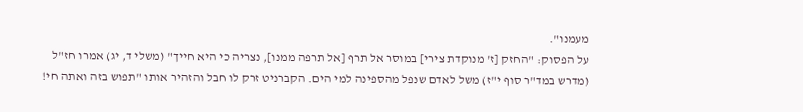מעמנו".
על הפסוק: "החזק [ז' מנוקדת צירי] במוסר אל תרף [אל תרפה ממנו], נצריה כי היא חייך" (משלי ד, יג) אמרו חז"ל (מדרש במד"ר סוף י"ז) משל לאדם שנפל מהספינה למי הים. הקברניט זרק לו חבל והזהיר אותו "תפוש בזה ואתה חי!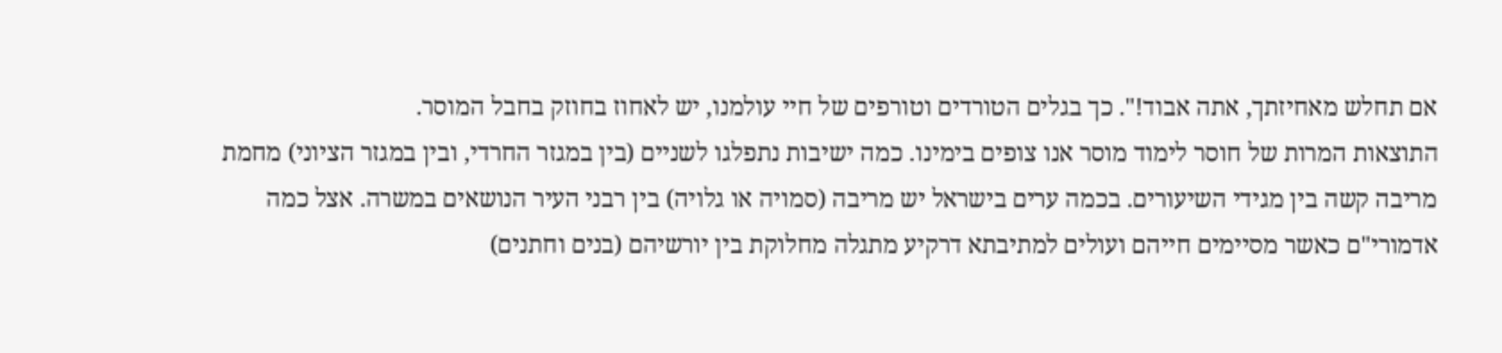אם תחלש מאחיזתך, אתה אבוד!". כך בגלים הטורדים וטורפים של חיי עולמנו, יש לאחוז בחוזק בחבל המוסר.
התוצאות המרות של חוסר לימוד מוסר אנו צופים בימינו. כמה ישיבות נתפלגו לשניים (בין במגזר החרדי, ובין במגזר הציוני) מחמת מריבה קשה בין מגידי השיעורים. בכמה ערים בישראל יש מריבה (סמויה או גלויה) בין רבני העיר הנושאים במשרה. אצל כמה אדמורי"ם כאשר מסיימים חייהם ועולים למתיבתא דרקיע מתגלה מחלוקת בין יורשיהם (בנים וחתנים)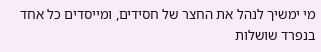מי ימשיך לנהל את החצר של חסידים, ומייסדים כל אחד בנפרד שושלות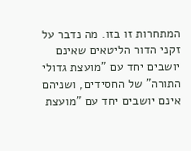המתחרות זו בזו. מה נדבר על זקני הדור הליטאים שאינם יושבים יחד עם "מועצת גדולי התורה" של החסידים, ושניהם אינם יושבים יחד עם "מועצת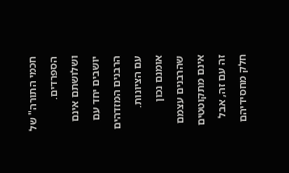חכמי התורה" של הספרדים. ושלושתם אינם יושבים יחד עם הרבנים המזדהים עם הציונות. אומנם נכון שהרבנים עצמם אינם מתקוטטים זה עם זה, אבל חלק מחסידיהם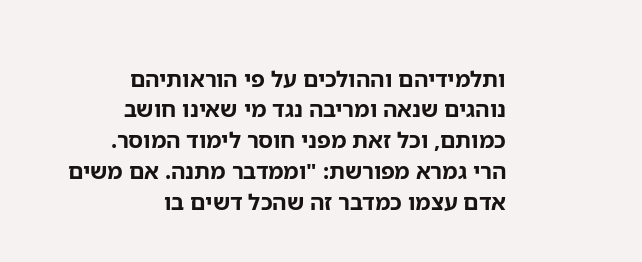ותלמידיהם וההולכים על פי הוראותיהם נוהגים שנאה ומריבה נגד מי שאינו חושב כמותם, וכל זאת מפני חוסר לימוד המוסר.
הרי גמרא מפורשת: "וממדבר מתנה. אם משים אדם עצמו כמדבר זה שהכל דשים בו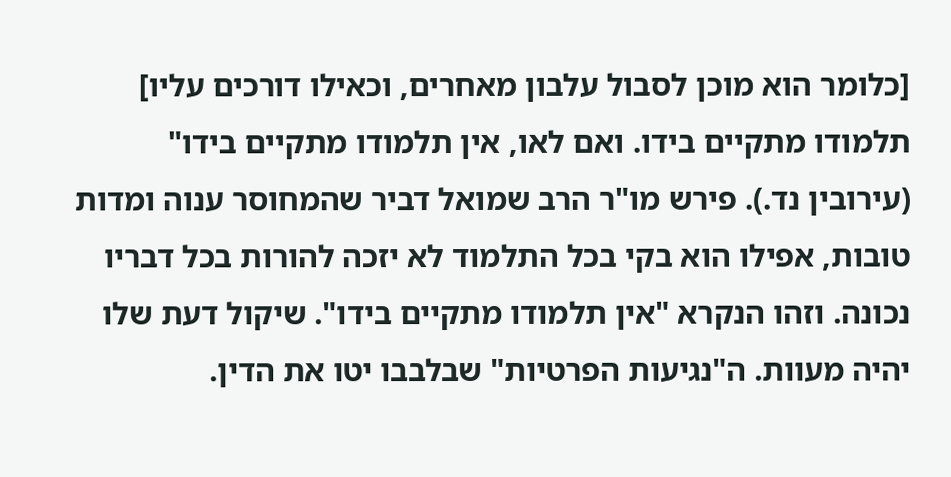[כלומר הוא מוכן לסבול עלבון מאחרים, וכאילו דורכים עליו] תלמודו מתקיים בידו. ואם לאו, אין תלמודו מתקיים בידו" (עירובין נד.). פירש מו"ר הרב שמואל דביר שהמחוסר ענוה ומדות טובות, אפילו הוא בקי בכל התלמוד לא יזכה להורות בכל דבריו נכונה. וזהו הנקרא "אין תלמודו מתקיים בידו". שיקול דעת שלו יהיה מעוות. ה"נגיעות הפרטיות" שבלבבו יטו את הדין.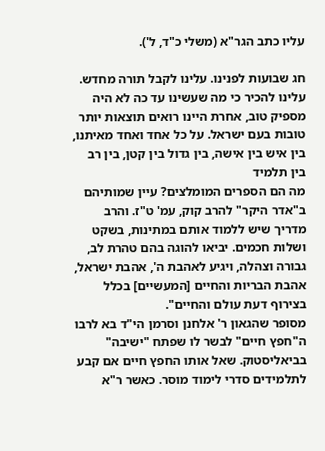עליו כתב הגר"א (משלי כ"ד, ל').

חג שבועות לפנינו. עלינו לקבל תורה מחדש. עלינו להכיר כי מה שעשינו עד כה לא היה מספיק טוב, אחרת היינו רואים תוצאות יותר טובות בעם ישראל. על כל אחד ואחד מאיתנו, בין איש בין אישה, בין גדול בין קטן, בין רב בין תלמיד
מה הם הספרים המומלצים? עיין שמותיהם ב"אדר היקר" להרב קוק, עמ' ט"ז. והרב מדריך שיש ללמוד אותם במתינות, בשקט ושלות חכמים. יביאו להוגה בהם טהרת לב, גבורה וצהלה, ויגיע לאהבת ה', אהבת ישראל, אהבת הבריות והחיים [המעשיים] בכלל בצירוף דעת עולם והחיים".
מסופר שהגאון ר' אלחנן וסרמן הי"ד בא לרבו ה"חפץ חיים" לבשר לו שפתח "ישיבה" בביאליסטוק. שאל אותו החפץ חיים אם קבע לתלמידים סדרי לימוד מוסר. כאשר ר"א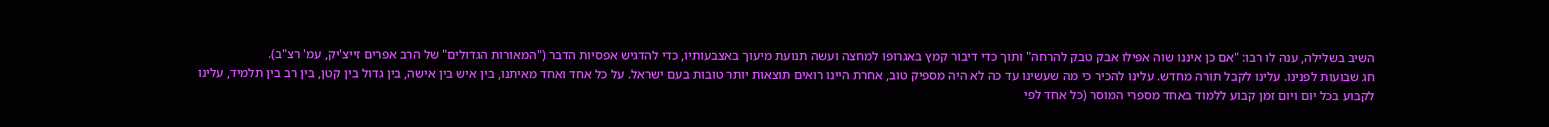השיב בשלילה, ענה לו רבו: "אם כן איננו שוה אפילו אבק טבק להרחה" ותוך כדי דיבור קמץ באגרופו למחצה ועשה תנועת מיעוך באצבעותיו, כדי להדגיש אפסיות הדבר ("המאורות הגדולים" של הרב אפרים זייצ'יק, עמ' רצ"ב).
חג שבועות לפנינו. עלינו לקבל תורה מחדש. עלינו להכיר כי מה שעשינו עד כה לא היה מספיק טוב, אחרת היינו רואים תוצאות יותר טובות בעם ישראל. על כל אחד ואחד מאיתנו, בין איש בין אישה, בין גדול בין קטן, בין רב בין תלמיד, עלינו לקבוע בכל יום ויום זמן קבוע ללמוד באחד מספרי המוסר (כל אחד לפי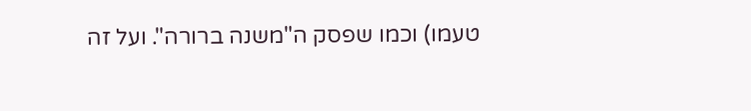טעמו) וכמו שפסק ה"משנה ברורה". ועל זה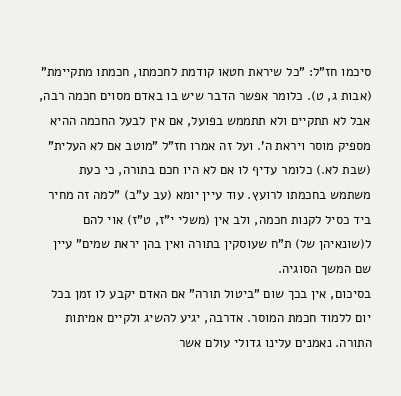סיכמו חז"ל: "כל שיראת חטאו קודמת לחכמתו, חכמתו מתקיימת" (אבות ג, ט). כלומר אפשר הדבר שיש בו באדם מסוים חכמה רבה, אבל לא תתקיים ולא תתממש בפועל, אם אין לבעל החכמה ההיא מספיק מוסר ויראת ה'. ועל זה אמרו חז"ל "מוטב אם לא העלית" (שבת לא.) כלומר עדיף לו אם לא היו חכם בתורה, כי כעת משתמש בחכמתו לרועץ. עוד עיין יומא (עב ע"ב) "למה זה מחיר ביד כסיל לקנות חכמה, ולב אין (משלי י"ז, ט"ז) אוי להם ל(שונאיהן של) ת"ח שעוסקין בתורה ואין בהן יראת שמים" עיין שם המשך הסוגיה.
בסיכום, אין בכך שום "ביטול תורה" אם האדם יקבע לו זמן בכל יום ללמוד חכמת המוסר. אדרבה, יגיע להשיג ולקיים אמיתות התורה. נאמנים עלינו גדולי עולם אשר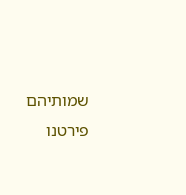שמותיהם פירטנו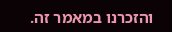והזכרנו במאמר זה.